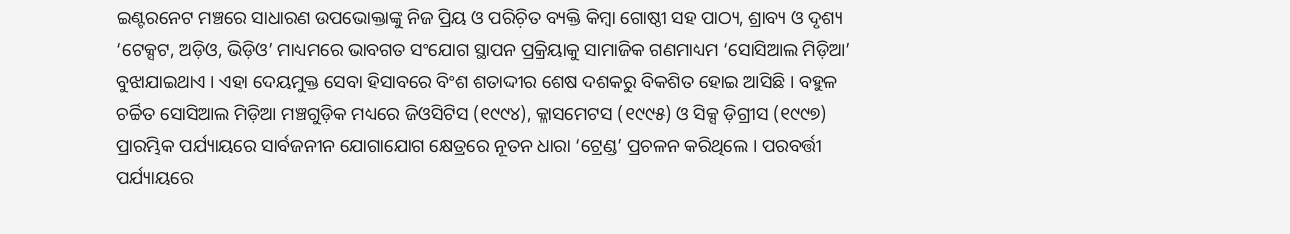ଇଣ୍ଟରନେଟ ମଞ୍ଚରେ ସାଧାରଣ ଉପଭୋକ୍ତାଙ୍କୁ ନିଜ ପ୍ରିୟ ଓ ପରିଚ଼ିତ ବ୍ୟକ୍ତି କିମ୍ୱା ଗୋଷ୍ଠୀ ସହ ପାଠ୍ୟ, ଶ୍ରାବ୍ୟ ଓ ଦୃଶ୍ୟ ‘ଟେକ୍ସଟ, ଅଡ଼ିଓ, ଭିଡ଼ିଓ’ ମାଧ୍ୟମରେ ଭାବଗତ ସଂଯୋଗ ସ୍ଥାପନ ପ୍ରକ୍ରିୟାକୁ ସାମାଜିକ ଗଣମାଧ୍ୟମ ‘ସୋସିଆଲ ମିଡ଼ିଆ’ ବୁଝାଯାଇଥାଏ । ଏହା ଦେୟମୁକ୍ତ ସେବା ହିସାବରେ ବିଂଶ ଶତାଦ୍ଦୀର ଶେଷ ଦଶକରୁ ବିକଶିତ ହୋଇ ଆସିଛି । ବହୁଳ ଚର୍ଚ୍ଚିତ ସୋସିଆଲ ମିଡ଼ିଆ ମଞ୍ଚଗୁଡ଼ିକ ମଧ୍ୟରେ ଜିଓସିଟିସ (୧୯୯୪), କ୍ଳାସମେଟସ (୧୯୯୫) ଓ ସିକ୍ସ ଡ଼ିଗ୍ରୀସ (୧୯୯୭) ପ୍ରାରମ୍ଭିକ ପର୍ଯ୍ୟାୟରେ ସାର୍ବଜନୀନ ଯୋଗାଯୋଗ କ୍ଷେତ୍ରରେ ନୂତନ ଧାରା ‘ଟ୍ରେଣ୍ଡ’ ପ୍ରଚଳନ କରିଥିଲେ । ପରବର୍ତ୍ତୀ ପର୍ଯ୍ୟାୟରେ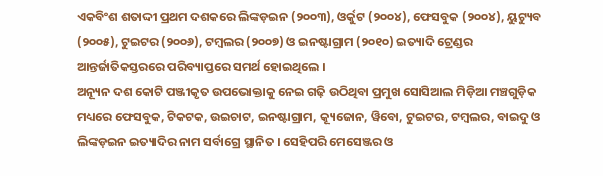ଏକବିଂଶ ଶତାଦ୍ଦୀ ପ୍ରଥମ ଦଶକରେ ଲିଙ୍କଡ଼ଇନ (୨୦୦୩), ଓର୍କୁଟ (୨୦୦୪), ଫେସବୁକ (୨୦୦୪), ୟୁଟ୍ୟୁବ (୨୦୦୫), ଟୁଇଟର (୨୦୦୬), ଟମ୍ୱଲର (୨୦୦୭) ଓ ଇନଷ୍ଟାଗ୍ରାମ (୨୦୧୦) ଇତ୍ୟାଦି ଟ୍ରେଣ୍ଡର ଆନ୍ତର୍ଜାତିକସ୍ତରରେ ପରିବ୍ୟାପ୍ତରେ ସମର୍ଥ ହୋଇଥିଲେ ।
ଅନ୍ୟୂନ ଦଶ କୋଟି ପଞ୍ଜୀକୃତ ଉପଭୋକ୍ତାକୁ ନେଇ ଗଢ଼ି ଉଠିଥିବା ପ୍ରମୁଖ ସୋସିଆଲ ମିଡ଼ିଆ ମଞ୍ଚଗୁଡ଼ିକ ମଧ୍ୟରେ ଫେସବୁକ, ଟିକଟକ, ଉଇଚାଟ, ଇନଷ୍ଟାଗ୍ରାମ, କ୍ୟୂଜୋନ, ୱିବୋ, ଟୁଇଟର, ଟମ୍ୱଲର, ବାଇଦୁ ଓ ଲିଙ୍କଡ଼ଇନ ଇତ୍ୟାଦିର ନାମ ସର୍ବାଗ୍ରେ ସ୍ଥାନିତ । ସେହିପରି ମେସେଞ୍ଜର ଓ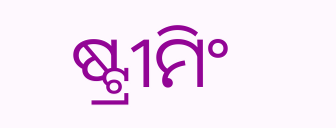ଷ୍ଟ୍ରୀମିଂ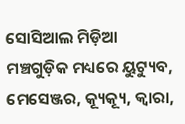ସୋସିଆଲ ମିଡ଼ିଆ ମଞ୍ଚଗୁଡ଼ିକ ମଧ୍ୟରେ ୟୁଟ୍ୟୁବ, ମେସେଞ୍ଜର, କ୍ୟୂକ୍ୟୂ, କ୍ୱାରା,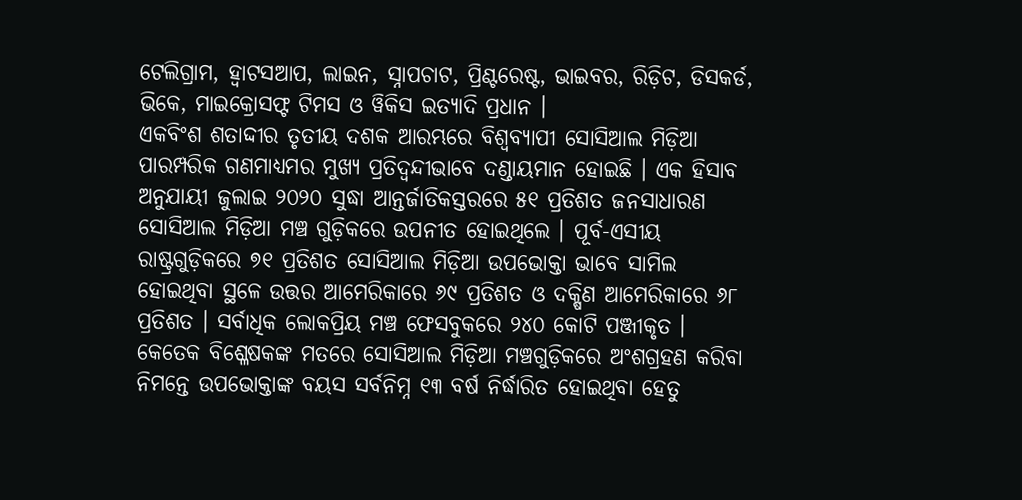ଟେଲିଗ୍ରାମ, ହ୍ୱାଟସଆପ, ଲାଇନ, ସ୍ନାପଚାଟ, ପ୍ରିଣ୍ଟରେଷ୍ଟ, ଭାଇବର, ରିଡ଼ିଟ, ଡିସକର୍ଡ, ଭିକେ, ମାଇକ୍ରୋସଫ୍ଟ ଟିମସ ଓ ୱିକିସ ଇତ୍ୟାଦି ପ୍ରଧାନ ।
ଏକବିଂଶ ଶତାଦ୍ଦୀର ତୃତୀୟ ଦଶକ ଆରମ୍ଭରେ ବିଶ୍ୱବ୍ୟାପୀ ସୋସିଆଲ ମିଡ଼ିଆ ପାରମ୍ପରିକ ଗଣମାଧ୍ୟମର ମୁଖ୍ୟ ପ୍ରତିଦ୍ୱନ୍ଦୀଭାବେ ଦଣ୍ଡାୟମାନ ହୋଇଛି । ଏକ ହିସାବ ଅନୁଯାୟୀ ଜୁଲାଇ ୨୦୨୦ ସୁଦ୍ଧା ଆନ୍ତର୍ଜାତିକସ୍ତରରେ ୫୧ ପ୍ରତିଶତ ଜନସାଧାରଣ ସୋସିଆଲ ମିଡ଼ିଆ ମଞ୍ଚ ଗୁଡ଼ିକରେ ଉପନୀତ ହୋଇଥିଲେ । ପୂର୍ବ-ଏସୀୟ ରାଷ୍ଟ୍ରଗୁଡ଼ିକରେ ୭୧ ପ୍ରତିଶତ ସୋସିଆଲ ମିଡ଼ିଆ ଉପଭୋକ୍ତା ଭାବେ ସାମିଲ ହୋଇଥିବା ସ୍ଥଳେ ଉତ୍ତର ଆମେରିକାରେ ୬୯ ପ୍ରତିଶତ ଓ ଦକ୍ଷିଣ ଆମେରିକାରେ ୬୮ ପ୍ରତିଶତ । ସର୍ବାଧିକ ଲୋକପ୍ରିୟ ମଞ୍ଚ ଫେସବୁକରେ ୨୪୦ କୋଟି ପଞ୍ଜୀକୃତ ।
କେତେକ ବିଶ୍ଳେଷକଙ୍କ ମତରେ ସୋସିଆଲ ମିଡ଼ିଆ ମଞ୍ଚଗୁଡ଼ିକରେ ଅଂଶଗ୍ରହଣ କରିବା ନିମନ୍ତେ ଉପଭୋକ୍ତାଙ୍କ ବୟସ ସର୍ବନିମ୍ନ ୧୩ ବର୍ଷ ନିର୍ଦ୍ଧାରିତ ହୋଇଥିବା ହେତୁ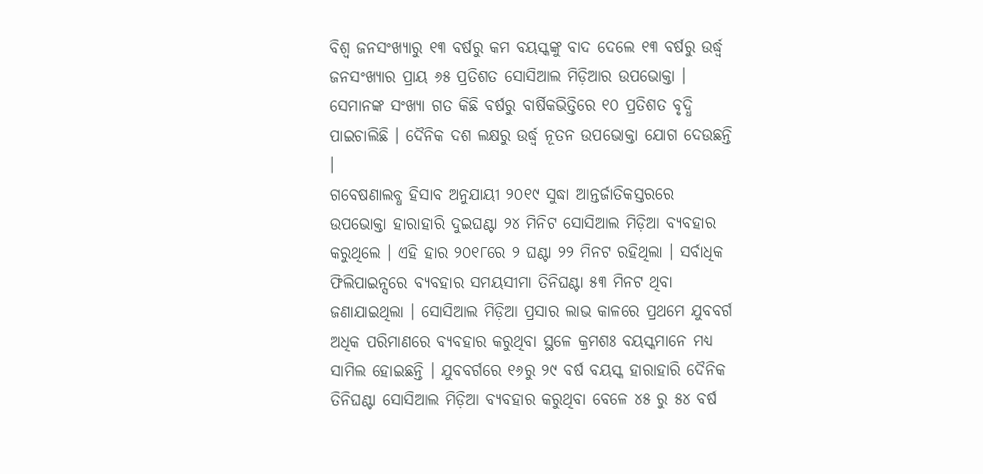ବିଶ୍ୱ ଜନସଂଖ୍ୟାରୁ ୧୩ ବର୍ଷରୁ କମ ବୟସ୍କଙ୍କୁ ବାଦ ଦେଲେ ୧୩ ବର୍ଷରୁ ଉର୍ଦ୍ଧ୍ୱ ଜନସଂଖ୍ୟାର ପ୍ରାୟ ୬୫ ପ୍ରତିଶତ ସୋସିଆଲ ମିଡ଼ିଆର ଉପଭୋକ୍ତା । ସେମାନଙ୍କ ସଂଖ୍ୟା ଗତ କିଛି ବର୍ଷରୁ ବାର୍ଷିକଭିତ୍ତିରେ ୧୦ ପ୍ରତିଶତ ବୃଦ୍ଧି ପାଇଚାଲିଛି । ଦୈନିକ ଦଶ ଲକ୍ଷରୁ ଉର୍ଦ୍ଧ୍ୱ ନୂତନ ଉପଭୋକ୍ତା ଯୋଗ ଦେଉଛନ୍ତି ।
ଗବେଷଣାଲବ୍ଧ ହିସାବ ଅନୁଯାୟୀ ୨୦୧୯ ସୁଦ୍ଧା ଆନ୍ତର୍ଜାତିକସ୍ତରରେ ଉପଭୋକ୍ତା ହାରାହାରି ଦୁଇଘଣ୍ଟା ୨୪ ମିନିଟ ସୋସିଆଲ ମିଡ଼ିଆ ବ୍ୟବହାର କରୁଥିଲେ । ଏହି ହାର ୨୦୧୮ରେ ୨ ଘଣ୍ଟା ୨୨ ମିନଟ ରହିଥିଲା । ସର୍ବାଧିକ ଫିଲିପାଇନ୍ସରେ ବ୍ୟବହାର ସମୟସୀମା ତିନିଘଣ୍ଟା ୫୩ ମିନଟ ଥିବା ଜଣାଯାଇଥିଲା । ସୋସିଆଲ ମିଡ଼ିଆ ପ୍ରସାର ଲାଭ କାଳରେ ପ୍ରଥମେ ଯୁବବର୍ଗ ଅଧିକ ପରିମାଣରେ ବ୍ୟବହାର କରୁଥିବା ସ୍ଥଳେ କ୍ରମଶଃ ବୟସ୍କମାନେ ମଧ୍ୟ ସାମିଲ ହୋଇଛନ୍ତି । ଯୁବବର୍ଗରେ ୧୬ରୁ ୨୯ ବର୍ଷ ବୟସ୍କ ହାରାହାରି ଦୈନିକ ତିନିଘଣ୍ଟା ସୋସିଆଲ ମିଡ଼ିଆ ବ୍ୟବହାର କରୁଥିବା ବେଳେ ୪୫ ରୁ ୫୪ ବର୍ଷ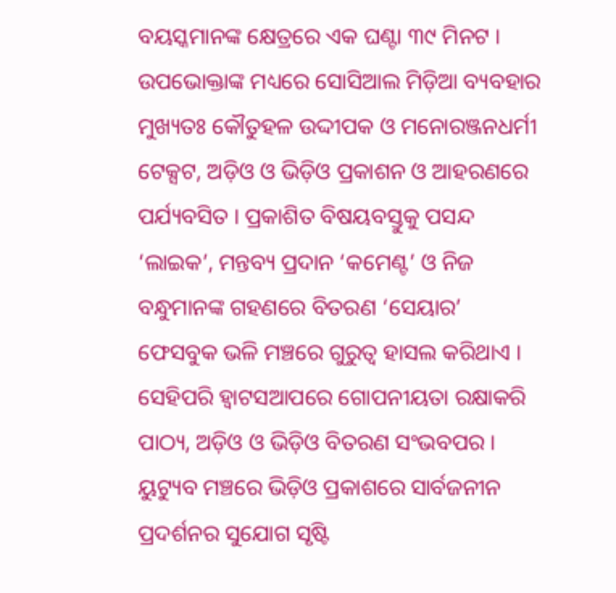ବୟସ୍କମାନଙ୍କ କ୍ଷେତ୍ରରେ ଏକ ଘଣ୍ଟା ୩୯ ମିନଟ ।
ଉପଭୋକ୍ତାଙ୍କ ମଧ୍ୟରେ ସୋସିଆଲ ମିଡ଼ିଆ ବ୍ୟବହାର ମୁଖ୍ୟତଃ କୌତୁହଳ ଉଦ୍ଦୀପକ ଓ ମନୋରଞ୍ଜନଧର୍ମୀ ଟେକ୍ସଟ, ଅଡ଼ିଓ ଓ ଭିଡ଼ିଓ ପ୍ରକାଶନ ଓ ଆହରଣରେ ପର୍ଯ୍ୟବସିତ । ପ୍ରକାଶିତ ବିଷୟବସ୍ତୁକୁ ପସନ୍ଦ ‘ଲାଇକ’, ମନ୍ତବ୍ୟ ପ୍ରଦାନ ‘କମେଣ୍ଟ’ ଓ ନିଜ ବନ୍ଧୁମାନଙ୍କ ଗହଣରେ ବିତରଣ ‘ସେୟାର’ ଫେସବୁକ ଭଳି ମଞ୍ଚରେ ଗୁରୁତ୍ୱ ହାସଲ କରିଥାଏ । ସେହିପରି ହ୍ୱାଟସଆପରେ ଗୋପନୀୟତା ରକ୍ଷାକରି ପାଠ୍ୟ, ଅଡ଼ିଓ ଓ ଭିଡ଼ିଓ ବିତରଣ ସଂଭବପର । ୟୁଟ୍ୟୁବ ମଞ୍ଚରେ ଭିଡ଼ିଓ ପ୍ରକାଶରେ ସାର୍ବଜନୀନ ପ୍ରଦର୍ଶନର ସୁଯୋଗ ସୃଷ୍ଟି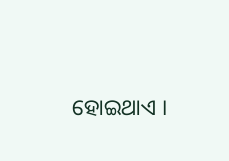ହୋଇଥାଏ ।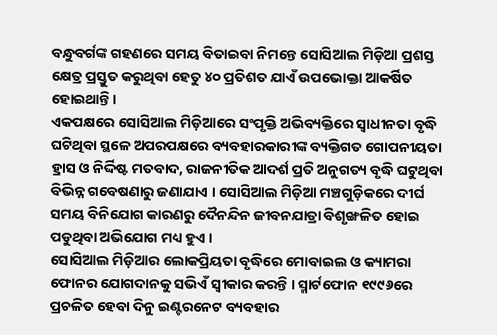ବନ୍ଧୁବର୍ଗଙ୍କ ଗହଣରେ ସମୟ ବିତାଇବା ନିମନ୍ତେ ସୋସିଆଲ ମିଡ଼ିଆ ପ୍ରଶସ୍ତ କ୍ଷେତ୍ର ପ୍ରସ୍ତୁତ କରୁଥିବା ହେତୁ ୪୦ ପ୍ରତିଶତ ଯାଏଁ ଉପଭୋକ୍ତା ଆକର୍ଷିତ ହୋଇଥାନ୍ତି ।
ଏକପକ୍ଷରେ ସୋସିଆଲ ମିଡ଼ିଆରେ ସଂପୃକ୍ତି ଅଭିବ୍ୟକ୍ତିରେ ସ୍ୱାଧୀନତା ବୃଦ୍ଧି ଘଟିଥିବା ସ୍ଥଳେ ଅପରପକ୍ଷରେ ବ୍ୟବହାରକାରୀଙ୍କ ବ୍ୟକ୍ତିଗତ ଗୋପନୀୟତା ହ୍ରାସ ଓ ନିର୍ଦ୍ଦିଷ୍ଟ ମତବାଦ, ରାଜନୀତିକ ଆଦର୍ଶ ପ୍ରତି ଅନୁଗତ୍ୟ ବୃଦ୍ଧି ଘଟୁଥିବା ବିଭିନ୍ନ ଗବେଷଣାରୁ ଜଣାଯାଏ । ସୋସିଆଲ ମିଡ଼ିଆ ମଞ୍ଚଗୁଡ଼ିକରେ ଦୀର୍ଘ ସମୟ ବିନିଯୋଗ କାରଣରୁ ଦୈନନ୍ଦିନ ଜୀବନଯାତ୍ରା ବିଶୃଙ୍ଖଳିତ ହୋଇ ପଡୁଥିବା ଅଭିଯୋଗ ମଧ୍ୟ ହୁଏ ।
ସୋସିଆଲ ମିଡ଼ିଆର ଲୋକପ୍ରିୟତା ବୃଦ୍ଧିରେ ମୋବାଇଲ ଓ କ୍ୟାମରା ଫୋନର ଯୋଗଦାନକୁ ସଭିଏଁ ସ୍ୱୀକାର କରନ୍ତି । ସ୍ମାର୍ଟଫୋନ ୧୯୯୬ରେ ପ୍ରଚଳିତ ହେବା ଦିନୁ ଇଣ୍ଟରନେଟ ବ୍ୟବହାର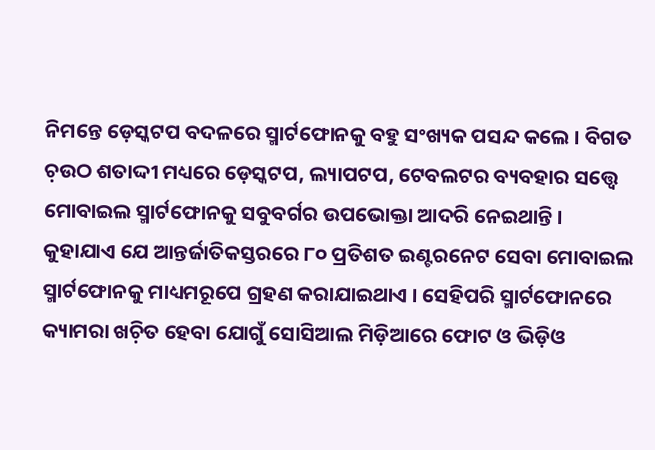ନିମନ୍ତେ ଡ଼େସ୍କଟପ ବଦଳରେ ସ୍ମାର୍ଟଫୋନକୁ ବହୁ ସଂଖ୍ୟକ ପସନ୍ଦ କଲେ । ବିଗତ ଚ଼ଉଠ ଶତାଦ୍ଦୀ ମଧ୍ୟରେ ଡ଼େସ୍କଟପ, ଲ୍ୟାପଟପ, ଟେବଲଟର ବ୍ୟବହାର ସତ୍ତ୍ୱେ ମୋବାଇଲ ସ୍ମାର୍ଟଫୋନକୁ ସବୁବର୍ଗର ଉପଭୋକ୍ତା ଆଦରି ନେଇଥାନ୍ତି । କୁହାଯାଏ ଯେ ଆନ୍ତର୍ଜାତିକସ୍ତରରେ ୮୦ ପ୍ରତିଶତ ଇଣ୍ଟରନେଟ ସେବା ମୋବାଇଲ ସ୍ମାର୍ଟଫୋନକୁ ମାଧ୍ୟମରୂପେ ଗ୍ରହଣ କରାଯାଇଥାଏ । ସେହିପରି ସ୍ମାର୍ଟଫୋନରେ କ୍ୟାମରା ଖଚ଼ିତ ହେବା ଯୋଗୁଁ ସୋସିଆଲ ମିଡ଼ିଆରେ ଫୋଟ ଓ ଭିଡ଼ିଓ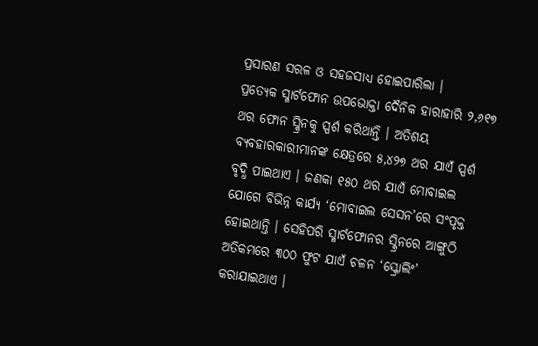ପ୍ରସାରଣ ସରଳ ଓ ସହଜସାଧ୍ୟ ହୋଇପାରିଲା ।
ପ୍ରତ୍ୟେକ ସ୍ମାର୍ଟଫୋନ ଉପଭୋକ୍ତା ଦୈନିକ ହାରାହାରି ୨,୬୧୭ ଥର ଫୋନ ସ୍କ୍ରିନକୁ ସ୍ପର୍ଶ କରିଥାନ୍ତି । ଅତିଶୟ ବ୍ୟବହାରକାରୀମାନଙ୍କ କ୍ଷେତ୍ରରେ ୫,୪୨୭ ଥର ଯାଏଁ ସ୍ପର୍ଶ ବୃଦ୍ଧି ପାଇଥାଏ । ଜଣକା ୧୫୦ ଥର ଯାଏଁ ମୋବାଇଲ ଯୋଗେ ବିଭିନ୍ନ କାର୍ଯ୍ୟ ‘ମୋବାଇଲ ସେସନ’ରେ ସଂପୃକ୍ତ ହୋଇଥାନ୍ତି । ସେହିପରି ସ୍ମାର୍ଟଫୋନର ସ୍କ୍ରିନରେ ଆଙ୍ଗୁଠି ଅତିକମରେ ୩୦୦ ଫୁଟ ଯାଏଁ ଚଳନ ‘ସ୍କ୍ରୋଲିଂ’ କରାଯାଇଥାଏ ।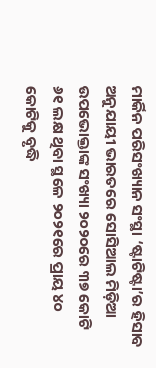ମାର୍କିନ ପରିସଂଖ୍ୟାନ ସଂସ୍ଥା ‘ଷ୍ଟାଟିଷ୍ଟା’ର ହିସାବ ଅନୁଯାୟୀ ଭାରତରେ ସୋସିଆଲ ମିଡ଼ିଆ ଉପଭୋକ୍ତାଙ୍କ ସଂଖ୍ୟା ୨୦୨୦ରେ ୩୭ କୋଟି ୬୧ ଲକ୍ଷ ଥିବା ସ୍ଥଳେ ୨୦୨୧ରେ ପ୍ରାୟ ୪୦ କୋଟିକୁ ବୃଦ୍ଧି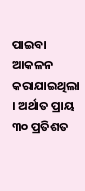ପାଇବା ଆକଳନ କରାଯାଇଥିଲା । ଅର୍ଥାତ ପ୍ରାୟ ୩୦ ପ୍ରତିଶତ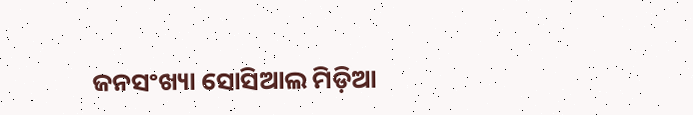ଜନସଂଖ୍ୟା ସୋସିଆଲ ମିଡ଼ିଆ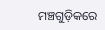ମଞ୍ଚଗୁଡ଼ିକରେ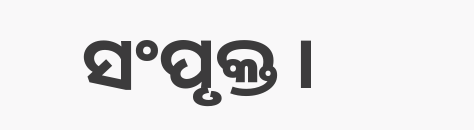ସଂପୃକ୍ତ ।